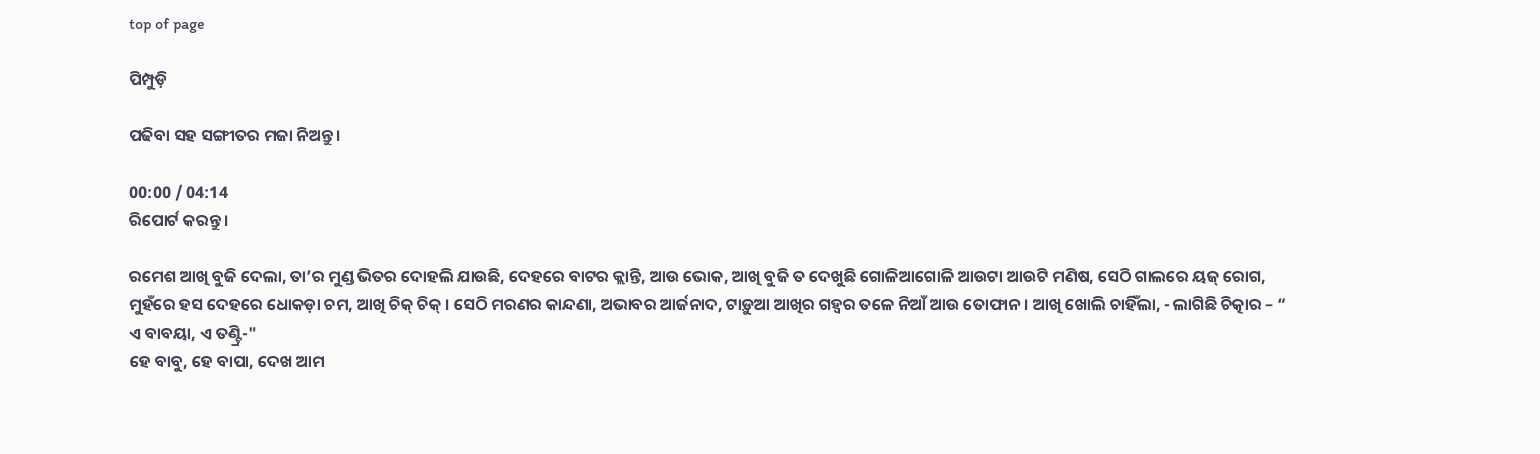top of page

ପିମ୍ପୁଡ଼ି

ପଢିବା ସହ ସଙ୍ଗୀତର ମଜା ନିଅନ୍ତୁ ।

00:00 / 04:14
ରିପୋର୍ଟ କରନ୍ତୁ ।

ରମେଶ ଆଖି ବୁଜି ଦେଲା, ତା’ର ମୁଣ୍ଡ ଭିତର ଦୋହଲି ଯାଉଛି, ଦେହରେ ବାଟର କ୍ଲାନ୍ତି, ଆଉ ଭୋକ, ଆଖି ବୁଜି ତ ଦେଖୁଛି ଗୋଳିଆଗୋଳି ଆଉଟା ଆଉଟି ମଣିଷ, ସେଠି ଗାଲରେ ୟଜ୍ ରୋଗ, ମୁହଁରେ ହସ ଦେହରେ ଧୋକଡ଼ା ଚମ, ଆଖି ଚିକ୍ ଚିକ୍ । ସେଠି ମରଣର କାନ୍ଦଣା, ଅଭାବର ଆର୍ଜନାଦ, ଟାଡ଼ୁଆ ଆଖିର ଗହ୍ଵର ତଳେ ନିଆଁ ଆଉ ତୋଫାନ । ଆଖି ଖୋଲି ଚାହିଁଲା, - ଲାଗିଛି ଚିତ୍କାର – “ ଏ ବାବୟା, ଏ ତଣ୍ଟ୍ରି-"
ହେ ବାବୁ, ହେ ବାପା, ଦେଖ ଆମ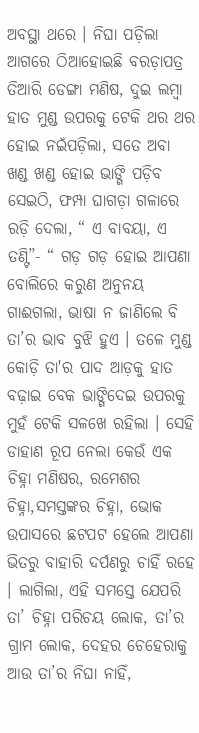ଅବସ୍ଥା ଥରେ । ନିଘା ପଡ଼ିଲା ଆଗରେ ଠିଆହୋଇଛି ବରଡ଼ାପତ୍ର ତିଆରି ଡେଙ୍ଗା ମଣିଷ, ଦୁଇ ଲମ୍ବା ହାତ ମୁଣ୍ଡ ଉପରକୁ ଟେକି ଥର ଥର ହୋଇ ନଇଁପଡ଼ିଲା, ସତେ ଅବା ଖଣ୍ଡ ଖଣ୍ଡ ହୋଇ ଭାଙ୍ଗି ପଡ଼ିବ ସେଇଠି, ଫମ୍ପା ଘାଗଡ଼ା ଗଳାରେ ରଡ଼ି ଦେଲା, “ ଏ ବାବୟା, ଏ ତଣ୍ଟି”- “ ଗଡ଼ ଗଡ଼ ହୋଇ ଆପଣା ବୋଲିରେ କରୁଣ ଅନୁନୟ ଗାଈଗଲା, ଭାଷା ନ ଜାଣିଲେ ବି ତା’ର ଭାବ ବୁଝି ହୁଏ । ତଳେ ମୁଣ୍ଡ କୋଡ଼ି ତା'ର ପାଦ ଆଡ଼କୁ ହାତ ବଢ଼ାଇ ବେକ ଭାଙ୍ଗିଦେଇ ଉପରକୁ ମୁହଁ ଟେକି ସଳଖେ ରହିଲା । ସେହି ଡାହାଣ ରୂପ ନେଲା କେଉଁ ଏକ ଚିହ୍ନା ମଣିଷର, ରମେଶର ଚିହ୍ନା,ସମସ୍ତଙ୍କର ଚିହ୍ନା, ଭୋକ ଉପାସରେ ଛଟପଟ ହେଲେ ଆପଣା ଭିତରୁ ବାହାରି ଦର୍ପଣରୁ ଚାହିଁ ରହେ । ଲାଗିଲା, ଏହି ସମସ୍ତେ ଯେପରି ତା’ ଚିହ୍ନା ପରିଚୟ ଲୋକ, ତା’ର ଗ୍ରାମ ଲୋକ, ଦେହର ଚେହେରାକୁ ଆଉ ତା’ର ନିଘା ନାହିଁ,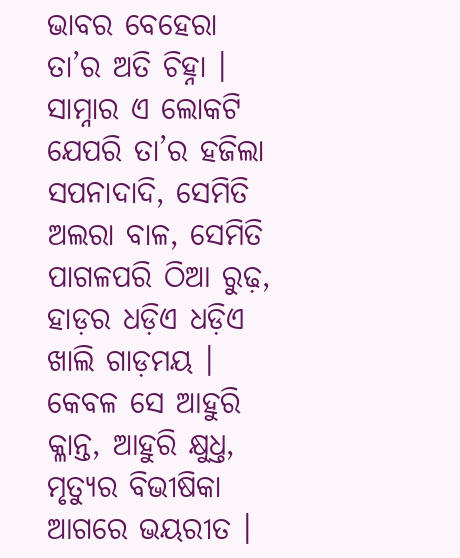ଭାବର ବେହେରା ତା’ର ଅତି ଚିହ୍ନା । ସାମ୍ନାର ଏ ଲୋକଟି ଯେପରି ତା’ର ହଜିଲା ସପନାଦାଦି, ସେମିତି ଅଲରା ବାଳ, ସେମିତି ପାଗଳପରି ଠିଆ ରୁଢ଼, ହାଡ଼ର ଧଡ଼ିଏ ଧଡ଼ିଏ ଖାଲି ଗାଡ଼ମୟ । କେବଳ ସେ ଆହୁରି କ୍ଳାନ୍ତ, ଆହୁରି କ୍ଷୁଧ୍ତ, ମୃତ୍ୟୁର ବିଭୀଷିକା ଆଗରେ ଭୟରୀତ ।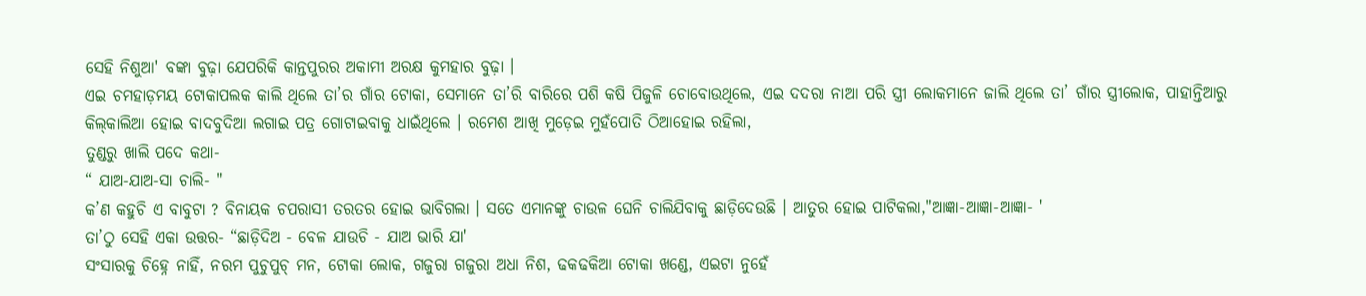ସେହି ନିଶୁଆ' ବଙ୍କା ବୁଢ଼ା ଯେପରିକି କାନ୍ତପୁରର ଅକାମୀ ଅରକ୍ଷ କୁମହାର ବୁଢ଼ା ।
ଏଇ ଚମହାଡ଼ମୟ ଟୋକାପଲକ କାଲି ଥିଲେ ତା’ର ଗାଁର ଟୋକା, ସେମାନେ ତା’ରି ବାରିରେ ପଶି କଷି ପିଜୁଳି ଚୋବୋଉଥିଲେ, ଏଇ ଦଦରା ନାଆ ପରି ସ୍ତ୍ରୀ ଲୋକମାନେ ଜାଲି ଥିଲେ ତା’ ଗାଁର ସ୍ତ୍ରୀଲୋକ, ପାହାନ୍ତିଆରୁ କିଲ୍‌କାଲିଆ ହୋଇ ବାଦବୁଦିଆ ଲଗାଇ ପତ୍ର ଗୋଟାଇବାକୁ ଧାଇଁଥିଲେ । ରମେଶ ଆଖି ମୁଡ଼େଇ ମୁହଁପୋତି ଠିଆହୋଇ ରହିଲା,
ତୁଣ୍ଡରୁ ଖାଲି ପଦେ କଥା-
“ ଯାଅ-ଯାଅ-ସା ଚାଲି- "
କ’ଣ କହୁଚି ଏ ବାବୁଟା ? ବିନାୟକ ଚପରାସୀ ତରତର ହୋଇ ଭାବିଗଲା । ସତେ ଏମାନଙ୍କୁ ଚାଉଳ ଘେନି ଚାଲିଯିବାକୁ ଛାଡ଼ିଦେଉଛି । ଆତୁର ହୋଇ ପାଟିକଲା,"ଆଜ୍ଞା-ଆଜ୍ଞା-ଆଜ୍ଞା- '
ତା’ଠୁ ସେହି ଏକା ଉତ୍ତର- “ଛାଡ଼ିଦିଅ - ବେଳ ଯାଉଚି - ଯାଅ ଭାରି ଯା'
ସଂସାରକୁ ଚିହ୍ନେ ନାହିଁ, ନରମ ପୁଚୁପୁଚ୍ ମନ, ଟୋକା ଲୋକ, ଗଜୁରା ଗଜୁରା ଅଧା ନିଶ, ଢକଢକିଆ ଟୋକା ଖଣ୍ଡେ, ଏଇଟା ନୁହେଁ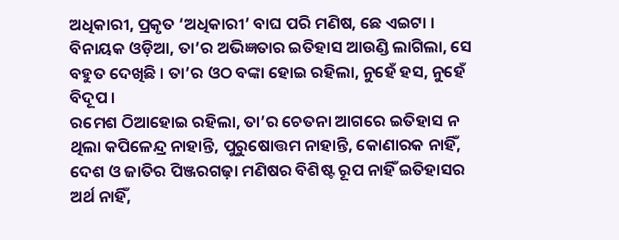ଅଧିକାରୀ, ପ୍ରକୃତ ‘ଅଧିକାରୀ’ ବାଘ ପରି ମଣିଷ, ଛେ ଏଇଟା । ବିନାୟକ ଓଡ଼ିଆ, ତା’ର ଅଭିଜ୍ଞତାର ଇତିହାସ ଆଉଣ୍ଡି ଲାଗିଲା, ସେ ବହୁତ ଦେଖିଛି । ତା’ର ଓଠ ବଙ୍କା ହୋଇ ରହିଲା, ନୁହେଁ ହସ, ନୁହେଁ ବିଦୂପ ।
ରମେଶ ଠିଆହୋଇ ରହିଲା, ତା’ର ଚେତନା ଆଗରେ ଇତିହାସ ନ ଥିଲା କପିଳେନ୍ଦ୍ର ନାହାନ୍ତି, ପୁରୁଷୋତ୍ତମ ନାହାନ୍ତି, କୋଣାରକ ନାହିଁ, ଦେଶ ଓ ଜାତିର ପିଞ୍ଜରଗଢ଼ା ମଣିଷର ବିଶିଷ୍ଟ ରୂପ ନାହିଁ ଇତିହାସର ଅର୍ଥ ନାହିଁ,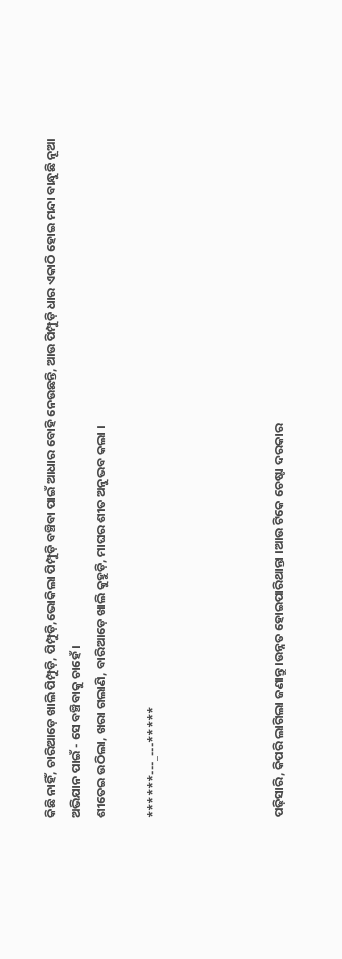କିଛି ନାହିଁ, ଚାରିଆଡ଼େ ଖାଲି ପିମ୍ପୁଡ଼ି, ପିମ୍ପୁଡ଼ି,ଭୋକିଲା ପିମ୍ପୁଡ଼ି ବଞ୍ଚିବା ପାଇଁ ଆଧାର ବୋହି ନେଉଛନ୍ତି, ଆଉ ପିମ୍ପୁଡ଼ି ଧାର ଏକାଠି ହୋଇ ମନ୍ଦା ବାନ୍ଧୁଛି ନୂଆ ଅଭିଯାନ ପାଇଁ - ସେ ବଞ୍ଚିବାକୁ ଚାହେଁ ।
ଶୀତେଇ ଉଠିଲା, ଖରା ଗଲାଣି, ବାରିଆଡ଼େ ଖାଲି କୁହୁଡ଼ି, ମାଘର ଶୀତ ଅନୁଭବ କଲା ।

******---_---*****




ପଢ଼ିସାରି, କିପରି ଲାଗିଲା ଜଣାନ୍ତୁ ।ଉନ୍ନତ ହୋଇପାରିଥାନ୍ତା ।ଆଉ ଟିକେ ଚେଷ୍ଟା ଦରକାର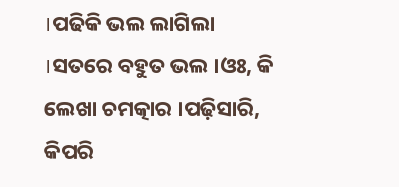।ପଢିକି ଭଲ ଲାଗିଲା ।ସତରେ ବହୁତ ଭଲ ।ଓଃ, କି ଲେଖା ଚମତ୍କାର ।ପଢ଼ିସାରି, କିପରି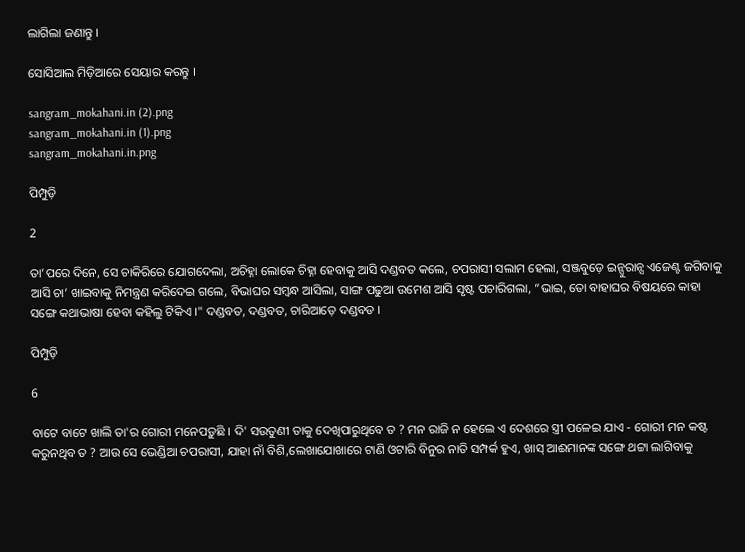ଲାଗିଲା ଜଣାନ୍ତୁ ।

ସୋସିଆଲ ମିଡ଼ିଆରେ ସେୟାର କରନ୍ତୁ ।

sangram_mokahani.in (2).png
sangram_mokahani.in (1).png
sangram_mokahani.in.png

ପିମ୍ପୁଡ଼ି

2

ତା’ପରେ ଦିନେ, ସେ ଚାକିରିରେ ଯୋଗଦେଲା, ଅଚିହ୍ନା ଲୋକେ ଚିହ୍ନା ହେବାକୁ ଆସି ଦଣ୍ଡବତ କଲେ, ଚପରାସୀ ସଲାମ ହେଲା, ସଞ୍ଜବୁଡ଼େ ଇନ୍ସୁରାନ୍ସ ଏଜେଣ୍ଟ ଜଗିବାକୁ ଆସି ଚା’ ଖାଇବାକୁ ନିମନ୍ତ୍ରଣ କରିଦେଇ ଗଲେ, ବିଭାଘର ସମ୍ବନ୍ଧ ଆସିଲା, ସାଙ୍ଗ ପଢୁଆ ଉମେଶ ଆସି ସୃଷ୍ଟ ପଚାରିଗଲା, “ଭାଇ, ତୋ ବାହାଘର ବିଷୟରେ କାହା ସଙ୍ଗେ କଥାଭାଷା ହେବା କହିଲୁ ଟିକିଏ ।" ଦଣ୍ଡବତ, ଦଣ୍ଡବତ, ଚାରିଆଡ଼େ ଦଣ୍ଡବଡ ।

ପିମ୍ପୁଡ଼ି

6

ବାଟେ ବାଟେ ଖାଲି ତା'ର ଗୋରୀ ମନେପଡ଼ୁଛି । ଦି' ସଉତୁଣୀ ତାକୁ ଦେଖିପାରୁଥିବେ ତ ? ମନ ରାଜି ନ ହେଲେ ଏ ଦେଶରେ ସ୍ତ୍ରୀ ପଳେଇ ଯାଏ - ଗୋରୀ ମନ କଷ୍ଟ କରୁନଥିବ ତ ? ଆଉ ସେ ଭେଣ୍ଡିଆ ଚପରାସୀ, ଯାହା ନାଁ ବିଶି,ଲେଖାଯୋଖାରେ ଟାଣି ଓଟାରି ବିନୁର ନାତି ସମ୍ପର୍କ ହୁଏ, ଖାସ୍ ଆଈମାନଙ୍କ ସଙ୍ଗେ ଥଟ୍ଟା ଲାଗିବାକୁ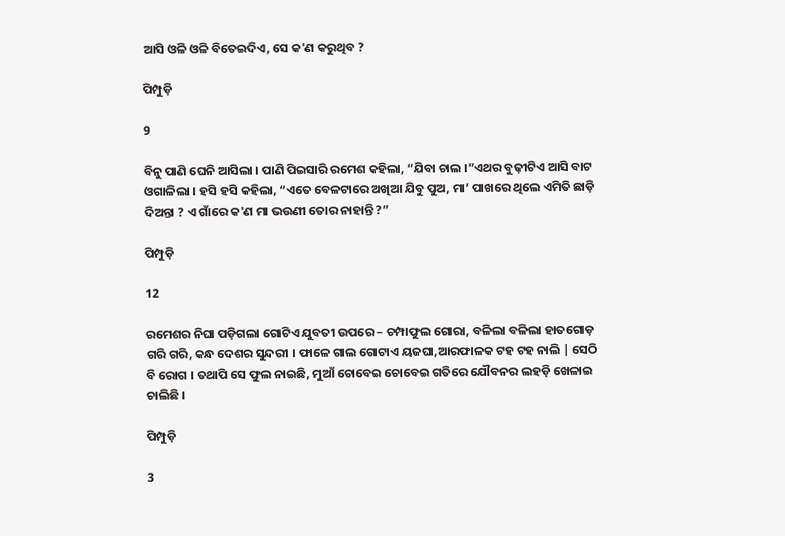ଆସି ଓଳି ଓଳି ବିତେଇଦିଏ, ସେ କ'ଣ କରୁଥିବ ?

ପିମ୍ପୁଡ଼ି

9

ବିନୁ ପାଣି ଘେନି ଆସିଲା । ପାଣି ପିଇସାରି ରମେଶ କହିଲା, “ଯିବା ଚାଲ ।”ଏଥର ବୁଢ଼ୀଟିଏ ଆସି ବାଟ ଓଗାଳିଲା । ହସି ହସି କହିଲା, “ଏତେ ବେଳଟାରେ ଅଖିଆ ଯିବୁ ପୁଅ, ମା’ ପାଖରେ ଥିଲେ ଏମିତି ଛାଡ଼ି ଦିଅନ୍ତା ? ଏ ଗାଁରେ କ'ଣ ମା ଭଉଣୀ ତୋର ନାହାନ୍ତି ?”

ପିମ୍ପୁଡ଼ି

12

ରମେଶର ନିଘା ପଡ଼ିଗଲା ଗୋଟିଏ ଯୁବତୀ ଉପରେ – ଚମ୍ପାଫୁଲ ଗୋରା, ବଳିଲା ବଳିଲା ହାତଗୋଡ଼ ଗରି ଗରି, କନ୍ଧ ଦେଶର ସୁନ୍ଦରୀ । ଫାଳେ ଗାଲ ଗୋଟାଏ ୟଜଘା,ଆରଫାଳକ ଟହ ଟହ ନାଲି | ସେଠି ବି ରୋଗ । ତଥାପି ସେ ଫୁଲ ନାଇଛି, ମୁଆଁ ଚୋବେଇ ଚୋବେଇ ଗତିରେ ଯୌବନର ଲହଡ଼ି ଖେଳାଇ ଚାଲିଛି ।

ପିମ୍ପୁଡ଼ି

3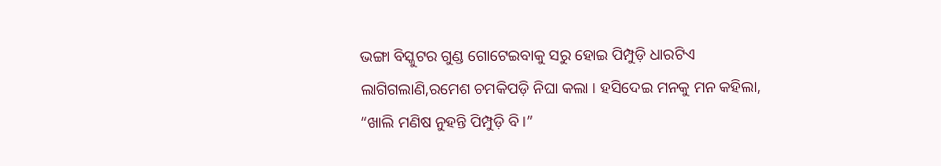ଭଙ୍ଗା ବିସ୍କୁଟର ଗୁଣ୍ଡ ଗୋଟେଇବାକୁ ସରୁ ହୋଇ ପିମ୍ପୁଡ଼ି ଧାରଟିଏ ଲାଗିଗଲାଣି,ରମେଶ ଚମକିପଡ଼ି ନିଘା କଲା । ହସିଦେଇ ମନକୁ ମନ କହିଲା, “ଖାଲି ମଣିଷ ନୁହନ୍ତି ପିମ୍ପୁଡ଼ି ବି ।”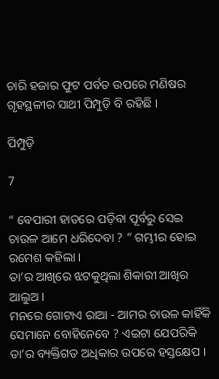ଚାରି ହଜାର ଫୁଟ ପର୍ବତ ଉପରେ ମଣିଷର ଗୃହସ୍ଥଳୀର ସାଥୀ ପିମ୍ପୁଡ଼ି ବି ରହିଛି ।

ପିମ୍ପୁଡ଼ି

7

“ ବେପାରୀ ହାତରେ ପଡ଼ିବା ପୂର୍ବରୁ ସେଇ ଚାଉଳ ଆମେ ଧରିଦେବା ? ” ଗମ୍ଭୀର ହୋଇ ରମେଶ କହିଲା ।
ତା’ର ଆଖିରେ ଝଟକୁଥିଲା ଶିକାରୀ ଆଖିର ଆଲୁଅ ।
ମନରେ ଗୋଟାଏ ରାଆ - ଆମର ଚାଉଳ କାହିଁକି ସେମାନେ ବୋହିନେବେ ? ଏଇଟା ଯେପରିକି ତା’ର ବ୍ୟକ୍ତିଗତ ଅଧିକାର ଉପରେ ହସ୍ତକ୍ଷେପ ।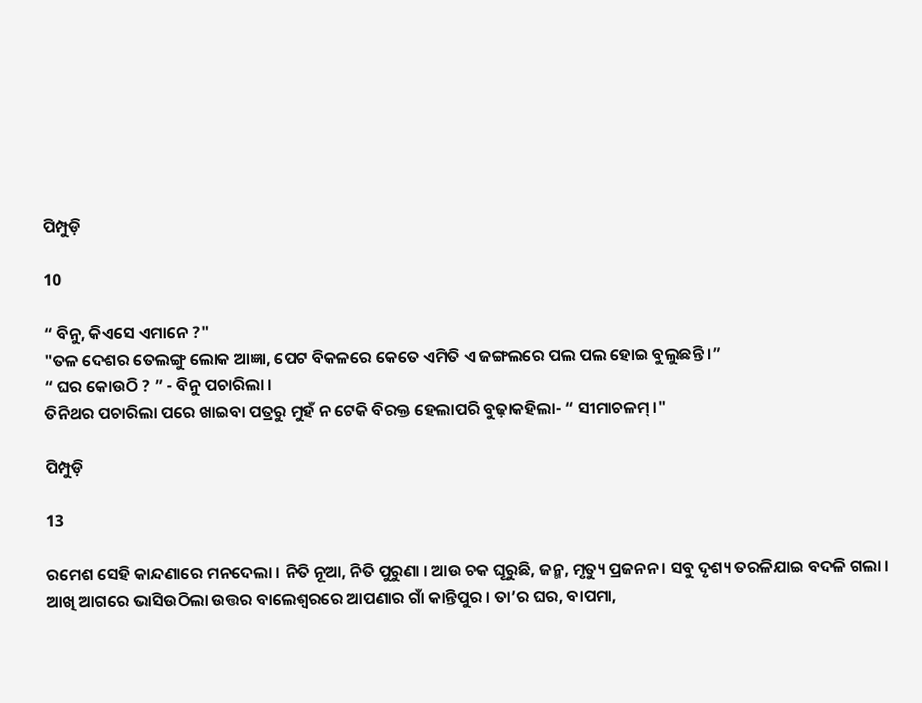ପିମ୍ପୁଡ଼ି

10

“ ବିନୁ, କିଏସେ ଏମାନେ ?"
"ତଳ ଦେଶର ତେଲଙ୍ଗୁ ଲୋକ ଆଜ୍ଞା, ପେଟ ବିକଳରେ କେତେ ଏମିତି ଏ ଜଙ୍ଗଲରେ ପଲ ପଲ ହୋଇ ବୁଲୁଛନ୍ତି ।”
“ ଘର କୋଉଠି ? ” - ବିନୁ ପଚାରିଲା ।
ତିନିଥର ପଚାରିଲା ପରେ ଖାଇବା ପତ୍ରରୁ ମୁହଁ ନ ଟେକି ବିରକ୍ତ ହେଲାପରି ବୁଢ଼ାକହିଲା- “ ସୀମାଚଳମ୍ ।"

ପିମ୍ପୁଡ଼ି

13

ରମେଶ ସେହି କାନ୍ଦଣାରେ ମନଦେଲା । ନିତି ନୂଆ, ନିତି ପୁରୁଣା । ଆଉ ଚକ ଘୂରୁଛି, ଜନ୍ମ, ମୃତ୍ୟୁ ପ୍ରଜନନ । ସବୁ ଦୃଶ୍ୟ ତରଳିଯାଇ ବଦଳି ଗଲା । ଆଖି ଆଗରେ ଭାସିଉଠିଲା ଉତ୍ତର ବାଲେଶ୍ବରରେ ଆପଣାର ଗାଁ କାନ୍ତିପୁର । ତା’ର ଘର, ବାପମା,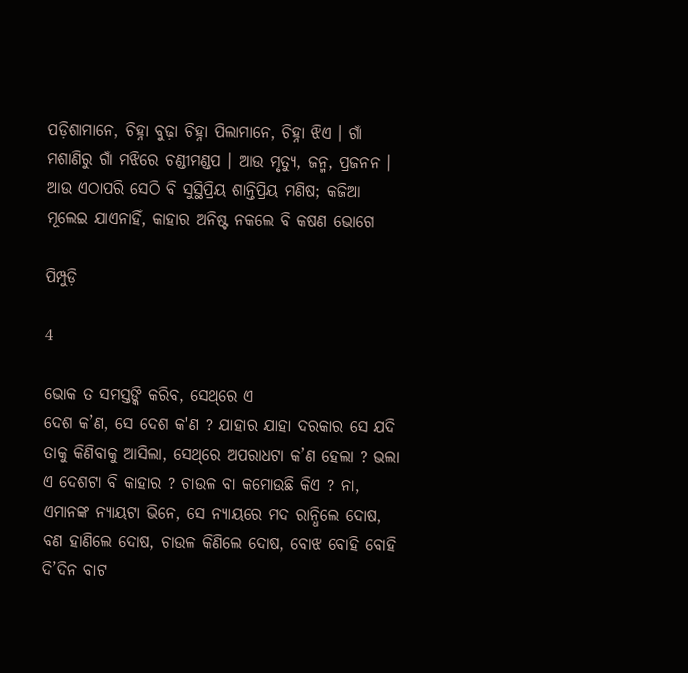ପଡ଼ିଶାମାନେ, ଚିହ୍ନା ବୁଢ଼ା ଚିହ୍ନା ପିଲାମାନେ, ଚିହ୍ନା ଝିଏ । ଗାଁ ମଶାଣିରୁ ଗାଁ ମଝିରେ ଚଣ୍ଡୀମଣ୍ଡପ । ଆଉ ମୃତ୍ୟୁ, ଜନ୍ମ, ପ୍ରଜନନ । ଆଉ ଏଠାପରି ସେଠି ବି ସୁସ୍ଥିପ୍ରିୟ ଶାନ୍ତିପ୍ରିୟ ମଣିଷ; କଜିଆ ମୂଲେଇ ଯାଏନାହିଁ, କାହାର ଅନିଷ୍ଟ ନକଲେ ବି କଷଣ ଭୋଗେ

ପିମ୍ପୁଡ଼ି

4

ଭୋକ ତ ସମସ୍ତଙ୍କି କରିବ, ସେଥ୍‌ରେ ଏ
ଦେଶ କ’ଣ, ସେ ଦେଶ କ'ଣ ? ଯାହାର ଯାହା ଦରକାର ସେ ଯଦି ତାକୁ କିଣିବାକୁ ଆସିଲା, ସେଥ୍‌ରେ ଅପରାଧଟା କ’ଣ ହେଲା ? ଭଲା ଏ ଦେଶଟା ବି କାହାର ? ଚାଉଳ ବା କମୋଉଛି କିଏ ? ନା, ଏମାନଙ୍କ ନ୍ୟାୟଟା ଭିନେ, ସେ ନ୍ୟାୟରେ ମଦ ରାନ୍ଧିଲେ ଦୋଷ, ବଣ ହାଣିଲେ ଦୋଷ, ଚାଉଳ କିଣିଲେ ଦୋଷ, ବୋଝ ବୋହି ବୋହି ଦି’ଦିନ ବାଟ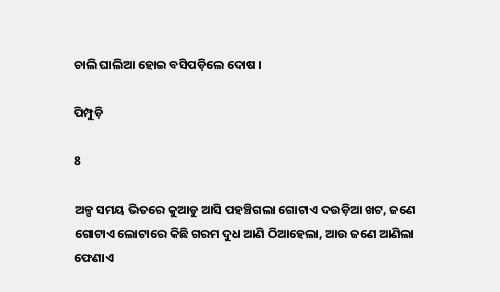ଚାଲି ଘାଲିଆ ହୋଇ ବସିପଡ଼ିଲେ ଦୋଷ ।

ପିମ୍ପୁଡ଼ି

8

ଅଳ୍ପ ସମୟ ଭିତରେ କୁଆଡୁ ଆସି ପହଞ୍ଚିଗଲା ଗୋଟାଏ ଦଉଡ଼ିଆ ଖଟ, ଜଣେ ଗୋଟାଏ ଲୋଟାରେ କିଛି ଗରମ ଦୁଧ ଆଣି ଠିଆହେଲା, ଆଉ ଜଣେ ଆଣିଲା ଫେଣାଏ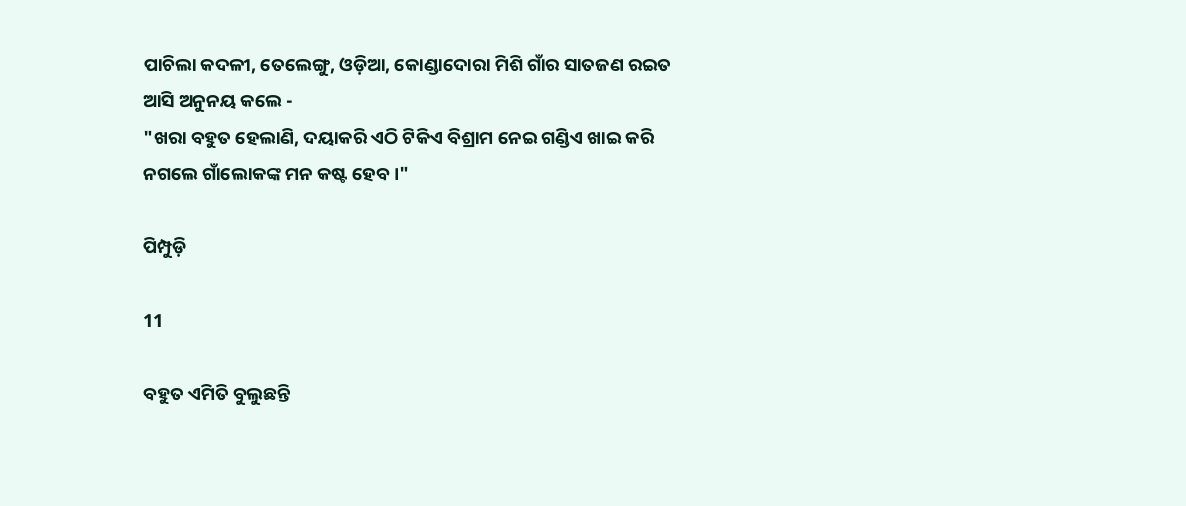ପାଚିଲା କଦଳୀ, ତେଲେଙ୍ଗୁ, ଓଡ଼ିଆ, କୋଣ୍ଡାଦୋରା ମିଶି ଗାଁର ସାତଜଣ ରଇତ ଆସି ଅନୁନୟ କଲେ -
"ଖରା ବହୁତ ହେଲାଣି, ଦୟାକରି ଏଠି ଟିକିଏ ବିଶ୍ରାମ ନେଇ ଗଣ୍ଡିଏ ଖାଇ କରି ନଗଲେ ଗାଁଲୋକଙ୍କ ମନ କଷ୍ଟ ହେବ ।"

ପିମ୍ପୁଡ଼ି

11

ବହୁତ ଏମିତି ବୁଲୁଛନ୍ତି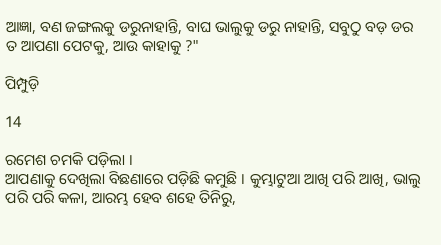ଆଜ୍ଞା, ବଣ ଜଙ୍ଗଲକୁ ଡରୁନାହାନ୍ତି, ବାଘ ଭାଲୁକୁ ଡରୁ ନାହାନ୍ତି, ସବୁଠୁ ବଡ଼ ଡର ତ ଆପଣା ପେଟକୁ, ଆଉ କାହାକୁ ?"

ପିମ୍ପୁଡ଼ି

14

ରମେଶ ଚମକି ପଡ଼ିଲା ।
ଆପଣାକୁ ଦେଖିଲା ବିଛଣାରେ ପଡ଼ିଛି କମୁଛି । କୁମ୍ଭାଟୁଆ ଆଖି ପରି ଆଖି, ଭାଲୁ ପରି ପରି କଳା, ଆରମ୍ଭ ହେବ ଶହେ ତିନିରୁ,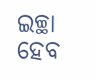ଇଚ୍ଛା ହେବ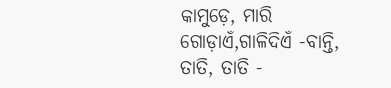କାମୁଡ଼େ, ମାରି ଗୋଡ଼ାଏଁ,ଗାଳିଦିଏଁ -ବାନ୍ତି, ତାତି, ତାତି -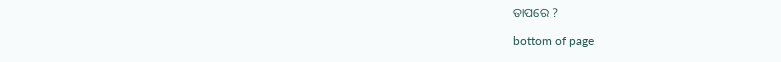ତାପରେ ?

bottom of page